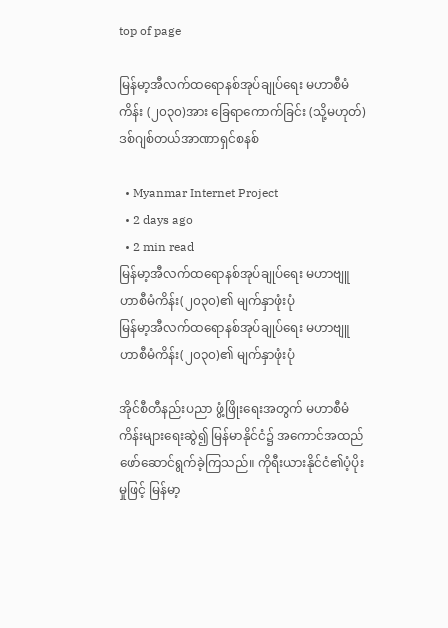top of page

မြန်မာ့အီလက်ထရောနစ်အုပ်ချုပ်ရေး မဟာစီမံကိန်း (၂၀၃၀)အား ခြေရာကောက်ခြင်း (သို့မဟုတ်) ဒစ်ဂျစ်တယ်အာဏာရှင်စနစ်

  • Myanmar Internet Project
  • 2 days ago
  • 2 min read
မြန်မာ့အီလက်ထရောနစ်အုပ်ချုပ်ရေး မဟာဗျူဟာစီမံကိန်း(၂၀၃၀)၏ မျက်နှာဖုံးပုံ
မြန်မာ့အီလက်ထရောနစ်အုပ်ချုပ်ရေး မဟာဗျူဟာစီမံကိန်း(၂၀၃၀)၏ မျက်နှာဖုံးပုံ

အိုင်စီတီနည်းပညာ ဖွံ့ဖြိုးရေးအတွက် မဟာစီမံကိန်းများရေးဆွဲ၍ မြန်မာနိုင်ငံ၌ အကောင်အထည်ဖော်ဆောင်ရွက်ခဲ့ကြသည်။ ကိုရီးယားနိုင်ငံ၏ပံ့ပိုးမှုဖြင့် မြန်မာ့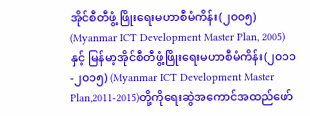အိုင်စီတီဖွံ့ ဖြိုးရေးမဟာစီမံကိန်း(၂၀၀၅) (Myanmar ICT Development Master Plan, 2005)နှင့် မြန်မာ့အိုင်စီတီဖွံ့ဖြိုးရေးမဟာစီမံကိန်း(၂၀၁၁-၂၀၁၅) (Myanmar ICT Development Master Plan,2011-2015)တို့ကိုရေးဆွဲအကောင်အထည်ဖော်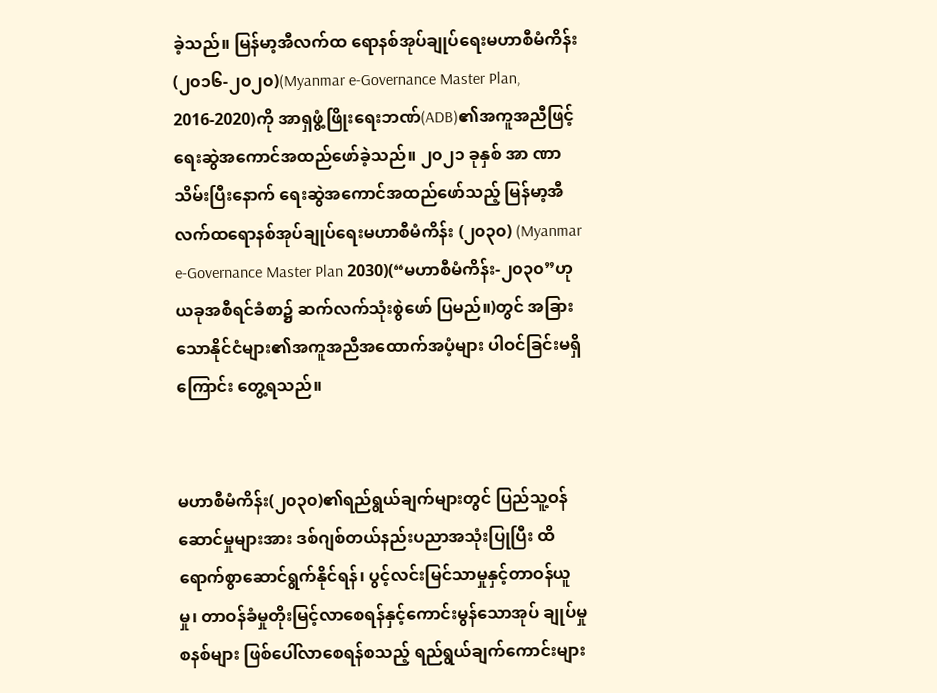ခဲ့သည်။ မြန်မာ့အီလက်ထ ရောနစ်အုပ်ချုပ်ရေးမဟာစီမံကိန်း(၂၀၁၆-၂၀၂၀)(Myanmar e-Governance Master Plan, 2016-2020)ကို အာရှဖွံ့ဖြိုးရေးဘဏ်(ADB)၏အကူအညီဖြင့် ရေးဆွဲအကောင်အထည်ဖော်ခဲ့သည်။ ၂၀၂၁ ခုနှစ် အာ ဏာသိမ်းပြီးနောက် ရေးဆွဲအကောင်အထည်ဖော်သည့် မြန်မာ့အီလက်ထရောနစ်အုပ်ချုပ်ရေးမဟာစီမံကိန်း (၂၀၃၀) (Myanmar e-Governance Master Plan 2030)(“မဟာစီမံကိန်း-၂၀၃၀”ဟု ယခုအစီရင်ခံစာ၌ ဆက်လက်သုံးစွဲဖော် ပြမည်။)တွင် အခြားသောနိုင်ငံများ၏အကူအညီအထောက်အပံ့များ ပါဝင်ခြင်းမရှိကြောင်း တွေ့ရသည်။


မဟာစီမံကိန်း(၂၀၃၀)၏ရည်ရွယ်ချက်များတွင် ပြည်သူ့ဝန် ဆောင်မှုများအား ဒစ်ဂျစ်တယ်နည်းပညာအသုံးပြုပြီး ထိရောက်စွာဆောင်ရွက်နိုင်ရန်၊ ပွင့်လင်းမြင်သာမှုနှင့်တာဝန်ယူမှု၊ တာဝန်ခံမှုတိုးမြင့်လာစေရန်နှင့်ကောင်းမွန်သောအုပ် ချုပ်မှုစနစ်များ ဖြစ်ပေါ်လာစေရန်စသည့် ရည်ရွယ်ချက်ကောင်းများ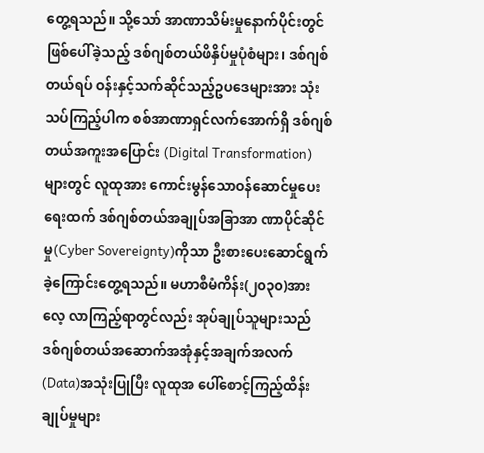တွေ့ရသည်။ သို့သော် အာဏာသိမ်းမှုနောက်ပိုင်းတွင်ဖြစ်ပေါ်ခဲ့သည့် ဒစ်ဂျစ်တယ်ဖိနှိပ်မှုပုံစံများ၊ ဒစ်ဂျစ်တယ်ရပ် ဝန်းနှင့်သက်ဆိုင်သည့်ဥပဒေများအား သုံးသပ်ကြည့်ပါက စစ်အာဏာရှင်လက်အောက်ရှိ ဒစ်ဂျစ်တယ်အကူးအပြောင်း (Digital Transformation)များတွင် လူထုအား ကောင်းမွန်သောဝန်ဆောင်မှုပေးရေးထက် ဒစ်ဂျစ်တယ်အချုပ်အခြာအာ ဏာပိုင်ဆိုင်မှု(Cyber Sovereignty)ကိုသာ ဦးစားပေးဆောင်ရွက်ခဲ့ကြောင်းတွေ့ရသည်။ မဟာစီမံကိန်း(၂၀၃၀)အား လေ့ လာကြည့်ရာတွင်လည်း အုပ်ချုပ်သူများသည် ဒစ်ဂျစ်တယ်အဆောက်အအုံနှင့်အချက်အလက်(Data)အသုံးပြုပြီး လူထုအ ပေါ်စောင့်ကြည့်ထိန်းချုပ်မှုများ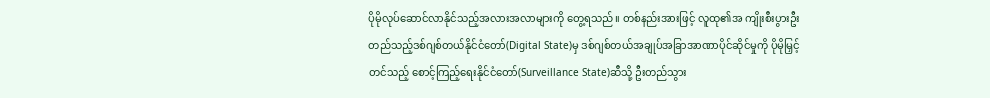ပိုမိုလုပ်ဆောင်လာနိုင်သည့်အလားအလာများကို တွေ့ရသည်။ တစ်နည်းအားဖြင့် လူထု၏အ ကျိုးစီးပွားဦးတည်သည့်ဒစ်ဂျစ်တယ်နိုင်ငံတော်(Digital State)မှ ဒစ်ဂျစ်တယ်အချုပ်အခြာအာဏာပိုင်ဆိုင်မှုကို ပိုမိုမြှင့်တင်သည့် စောင့်ကြည့်ရေးနိုင်ငံတော်(Surveillance State)ဆီသို့ ဦးတည်သွား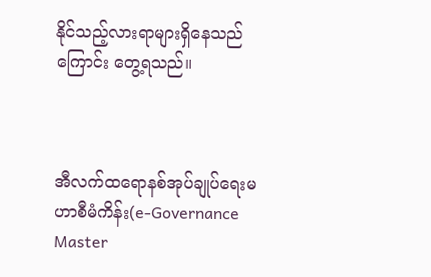နိုင်သည့်လားရာများရှိနေသည်ကြောင်း တွေ့ရသည်။



အီလက်ထရောနစ်အုပ်ချုပ်ရေးမဟာစီမံကိန်း(e-Governance Master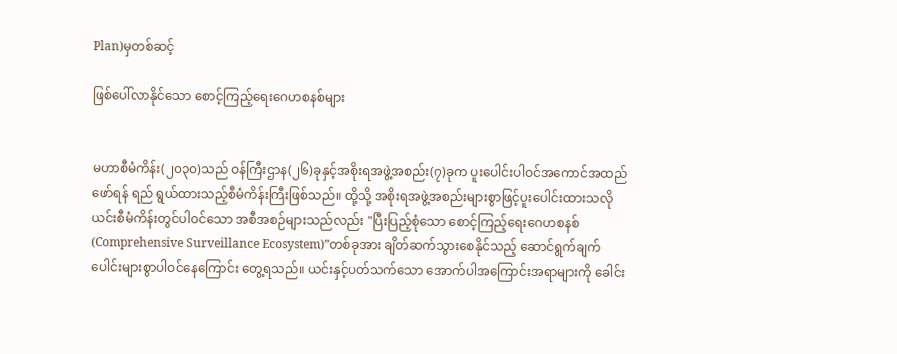Plan)မှတစ်ဆင့်

ဖြစ်ပေါ်လာနိုင်သော စောင့်ကြည့်ရေးဂေဟစနစ်များ


မဟာစီမံကိန်း(၂၀၃၀)သည် ဝန်ကြီးဌာန(၂၆)ခုနှင့်အစိုးရအဖွဲ့အစည်း(၇)ခုက ပူးပေါင်းပါဝင်အကောင်အထည်ဖော်ရန် ရည် ရွယ်ထားသည့်စီမံကိန်းကြီးဖြစ်သည်။ ထို့သို့ အစိုးရအဖွဲ့အစည်းများစွာဖြင့်ပူးပေါင်းထားသလို ယင်းစီမံကိန်းတွင်ပါဝင်သော အစီအစဉ်များသည်လည်း "ပြီးပြည့်စုံသော စောင့်ကြည့်ရေးဂေဟစနစ် (Comprehensive Surveillance Ecosystem)”တစ်ခုအား ချိတ်ဆက်သွားစေနိုင်သည့် ဆောင်ရွက်ချက်ပေါင်းများစွာပါဝင်နေကြောင်း တွေ့ရသည်။ ယင်းနှင့်ပတ်သက်သော အောက်ပါအကြောင်းအရာများကို ခေါင်း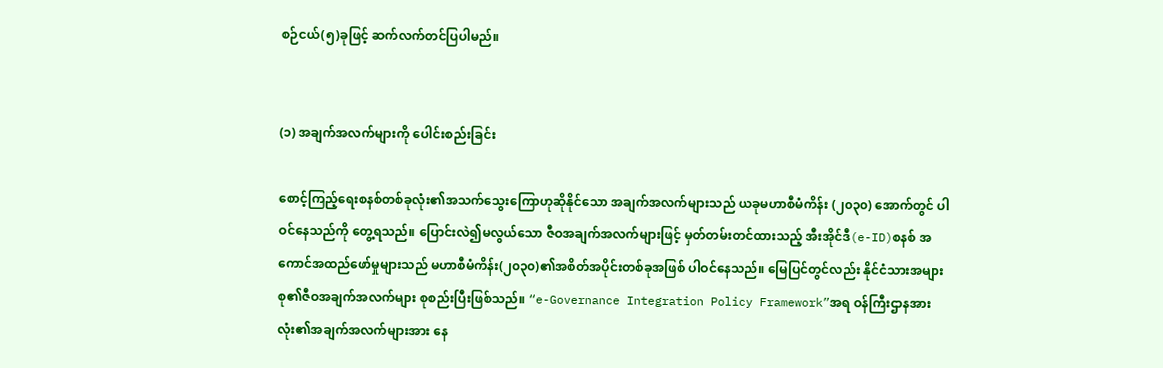စဉ်ငယ်(၅)ခုဖြင့် ဆက်လက်တင်ပြပါမည်။


(၁) အချက်အလက်များကို ပေါင်းစည်းခြင်း

စောင့်ကြည့်ရေးစနစ်တစ်ခုလုံး၏အသက်သွေးကြောဟုဆိုနိုင်သော အချက်အလက်များသည် ယခုမဟာစီမံကိန်း (၂၀၃၀) အောက်တွင် ပါဝင်နေသည်ကို တွေ့ရသည်။ ပြောင်းလဲ၍မလွယ်သော ဇီဝအချက်အလက်များဖြင့် မှတ်တမ်းတင်ထားသည့် အီးအိုင်ဒီ(e-ID)စနစ် အကောင်အထည်ဖော်မှုများသည် မဟာစီမံကိန်း(၂၀၃၀)၏အစိတ်အပိုင်းတစ်ခုအဖြစ် ပါဝင်နေသည်။ မြေပြင်တွင်လည်း နိုင်ငံသားအများစု၏ဇီဝအချက်အလက်များ စုစည်းပြီးဖြစ်သည်။ “e-Governance Integration Policy Framework”အရ ဝန်ကြီးဌာနအားလုံး၏အချက်အလက်များအား နေ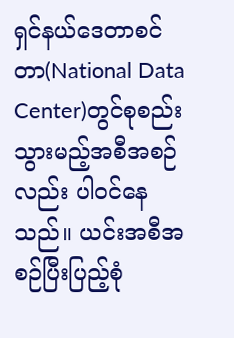ရှင်နယ်ဒေတာစင်တာ(National Data Center)တွင်စုစည်းသွားမည့်အစီအစဉ်လည်း ပါဝင်နေသည်။ ယင်းအစီအစဉ်ပြီးပြည့်စုံ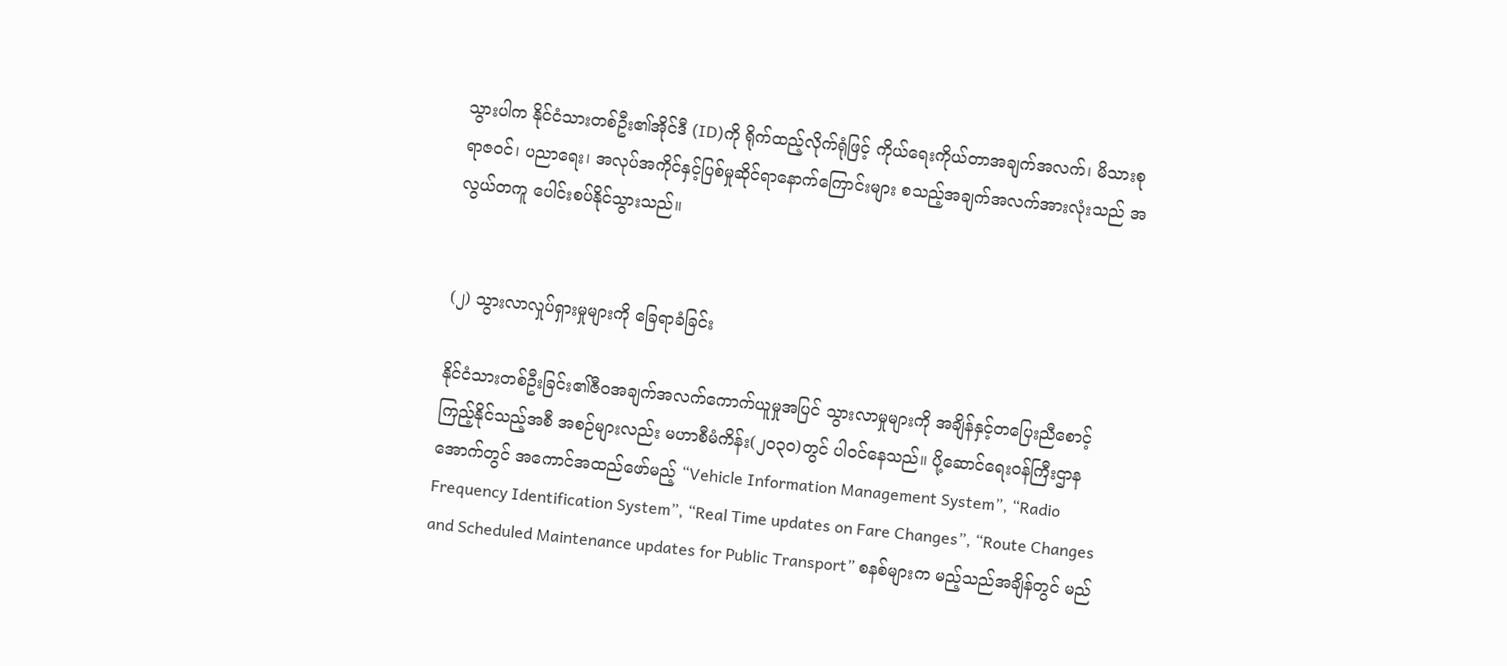သွားပါက နိုင်ငံသားတစ်ဦး၏အိုင်ဒီ (ID)ကို ရိုက်ထည့်လိုက်ရုံဖြင့် ကိုယ်ရေးကိုယ်တာအချက်အလက်၊ မိသားစုရာဇဝင်၊ ပညာရေး၊ အလုပ်အကိုင်နှင့်ပြစ်မှုဆိုင်ရာနောက်ကြောင်းများ စသည့်အချက်အလက်အားလုံးသည် အလွယ်တကူ ပေါင်းစပ်နိုင်သွားသည်။


(၂) သွားလာလှုပ်ရှားမှုများကို ခြေရာခံခြင်း

နိုင်ငံသားတစ်ဦးခြင်း၏ဇီဝအချက်အလက်ကောက်ယူမှုအပြင် သွားလာမှုများကို အချိန်နှင့်တပြေးညီစောင့်ကြည့်နိုင်သည့်အစီ အစဉ်များလည်း မဟာစီမံကိန်း(၂၀၃၀)တွင် ပါဝင်နေသည်။ ပို့ဆောင်ရေးဝန်ကြီးဌာနအောက်တွင် အကောင်အထည်ဖော်မည့် “Vehicle Information Management System”, “Radio Frequency Identification System”, “Real Time updates on Fare Changes”, “Route Changes and Scheduled Maintenance updates for Public Transport” စနစ်များက မည့်သည်အချိန်တွင် မည်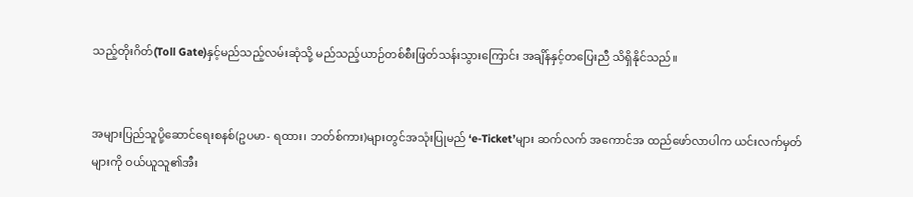သည့်တိုးဂိတ်(Toll Gate)နှင့်မည်သည့်လမ်းဆုံသို့ မည်သည့်ယာဉ်တစ်စီးဖြတ်သန်းသွားကြောင်း အချိန်နှင့်တပြေးညီ သိရှိနိုင်သည်။


အများပြည်သူပို့ဆောင်ရေးစနစ်(ဥပမာ- ရထား၊ ဘတ်စ်ကား)များတွင်အသုံးပြုမည် ‘e-Ticket’များ ဆက်လက် အကောင်အ ထည်ဖော်လာပါက ယင်းလက်မှတ်များကို ဝယ်ယူသူ၏အီး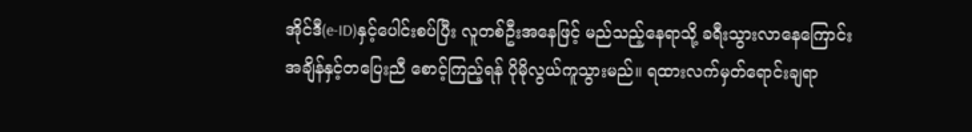အိုင်ဒီ(e-ID)နှင့်ပေါင်းစပ်ပြီး လူတစ်ဦးအနေဖြင့် မည်သည့်နေရာသို့ ခရီးသွားလာနေကြောင်း အချိန်နှင့်တပြေးညီ စောင့်ကြည့်ရန် ပိုမိုလွယ်ကူသွားမည်။ ရထားလက်မှတ်ရောင်းချရာ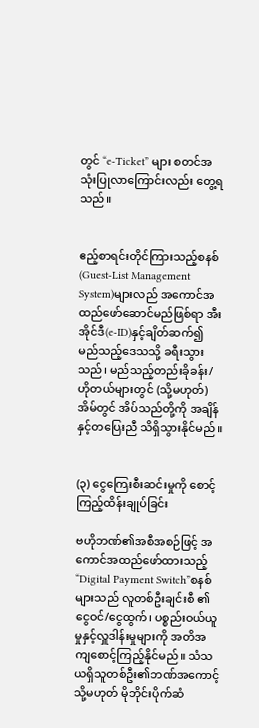တွင် “e-Ticket” များ စတင်အသုံးပြုလာကြောင်းလည်း တွေ့ရသည်။


ဧည့်စာရင်းတိုင်ကြားသည့်စနစ် (Guest-List Management System)များလည် အကောင်အထည်ဖော်ဆောင်မည်ဖြစ်ရာ အီးအိုင်ဒီ(e-ID)နှင့်ချိတ်ဆက်၍ မည်သည့်ဒေသသို့ ခရီးသွားသည်၊ မည်သည့်တည်းခိုခန်း/ဟိုတယ်များတွင် (သို့မဟုတ်) အိမ်တွင် အိပ်သည်တို့ကို အချိန်နှင့်တပြေးညီ သိရှိသွားနိုင်မည်။


(၃) ငွေကြေးစီးဆင်းမှုကို စောင့်ကြည့်ထိန်းချုပ်ခြင်း

ဗဟိုဘဏ်၏အစီအစဉ်ဖြင့် အကောင်အထည်ဖော်ထားသည့် “Digital Payment Switch”စနစ်များသည် လူတစ်ဦးချင်းစီ ၏ငွေဝင်/ငွေထွက်၊ ပစ္စည်းဝယ်ယူမှုနှင့်လှူဒါန်းမှုများကို အတိအကျစောင့်ကြည့်နိုင်မည်။ သံသယရှိသူတစ်ဦး၏ဘဏ်အကောင့် သို့မဟုတ် မိုဘိုင်းပိုက်ဆံ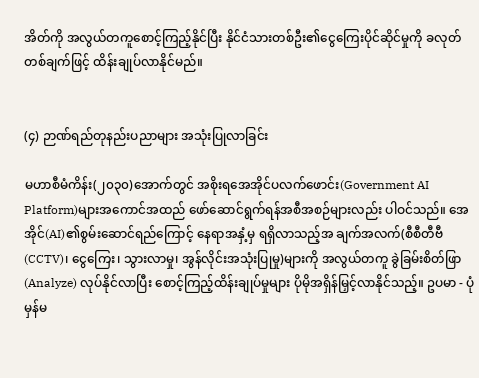အိတ်ကို အလွယ်တကူစောင့်ကြည့်နိုင်ပြီး နိုင်ငံသားတစ်ဦး၏ငွေကြေးပိုင်ဆိုင်မှုကို ခလုတ်တစ်ချက်ဖြင့် ထိန်းချုပ်လာနိုင်မည်။


(၄) ဉာဏ်ရည်တုနည်းပညာများ အသုံးပြုလာခြင်း

မဟာစီမံကိန်း(၂၀၃၀)အောက်တွင် အစိုးရအေအိုင်ပလက်ဖောင်း(Government AI Platform)များအကောင်အထည် ဖော်ဆောင်ရွက်ရန်အစီအစဉ်များလည်း ပါဝင်သည်။ အေအိုင်(AI)၏စွမ်းဆောင်ရည်ကြောင့် နေရာအနှံ့မှ ရရှိလာသည့်အ ချက်အလက်(စီစီတီဗီ(CCTV)၊ ငွေကြေး၊ သွားလာမှု၊ အွန်လိုင်းအသုံးပြုမှု)များကို အလွယ်တကူ ခွဲခြမ်းစိတ်ဖြာ(Analyze) လုပ်နိုင်လာပြီး စောင့်ကြည့်ထိန်းချုပ်မှုများ ပိုမိုအရှိန်မြှင့်လာနိုင်သည့်။ ဥပမာ - ပုံမှန်မ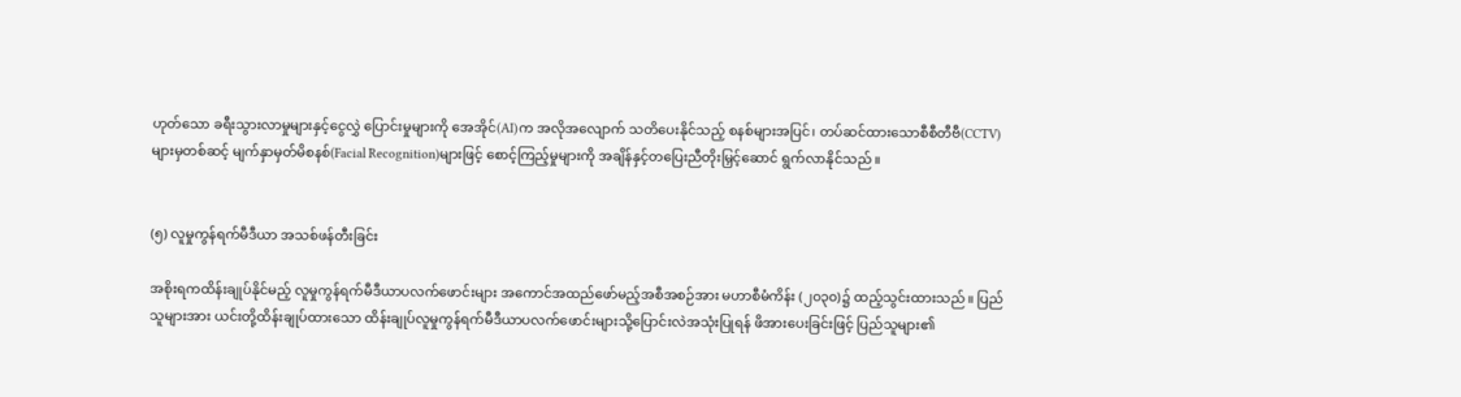ဟုတ်သော ခရီးသွားလာမှုများနှင့်ငွေလွှဲ ပြောင်းမှုများကို အေအိုင်(AI)က အလိုအလျောက် သတိပေးနိုင်သည့် စနစ်များအပြင်၊ တပ်ဆင်ထားသောစီစီတီဗီ(CCTV) များမှတစ်ဆင့် မျက်နှာမှတ်မိစနစ်(Facial Recognition)များဖြင့် စောင့်ကြည့်မှုများကို အချိန်နှင့်တပြေးညီတိုးမြှင့်ဆောင် ရွက်လာနိုင်သည်။


(၅) လူမှုကွန်ရက်မီဒီယာ အသစ်ဖန်တီးခြင်း

အစိုးရကထိန်းချုပ်နိုင်မည့် လူမှုကွန်ရက်မီဒီယာပလက်ဖောင်းများ အကောင်အထည်ဖော်မည့်အစီအစဉ်အား မဟာစီမံကိန်း (၂၀၃၀)၌ ထည့်သွင်းထားသည်။ ပြည်သူများအား ယင်းတို့ထိန်းချုပ်ထားသော ထိန်းချုပ်လူမှုကွန်ရက်မီဒီယာပလက်ဖောင်းများသို့ပြောင်းလဲအသုံးပြုရန် ဖိအားပေးခြင်းဖြင့် ပြည်သူများ၏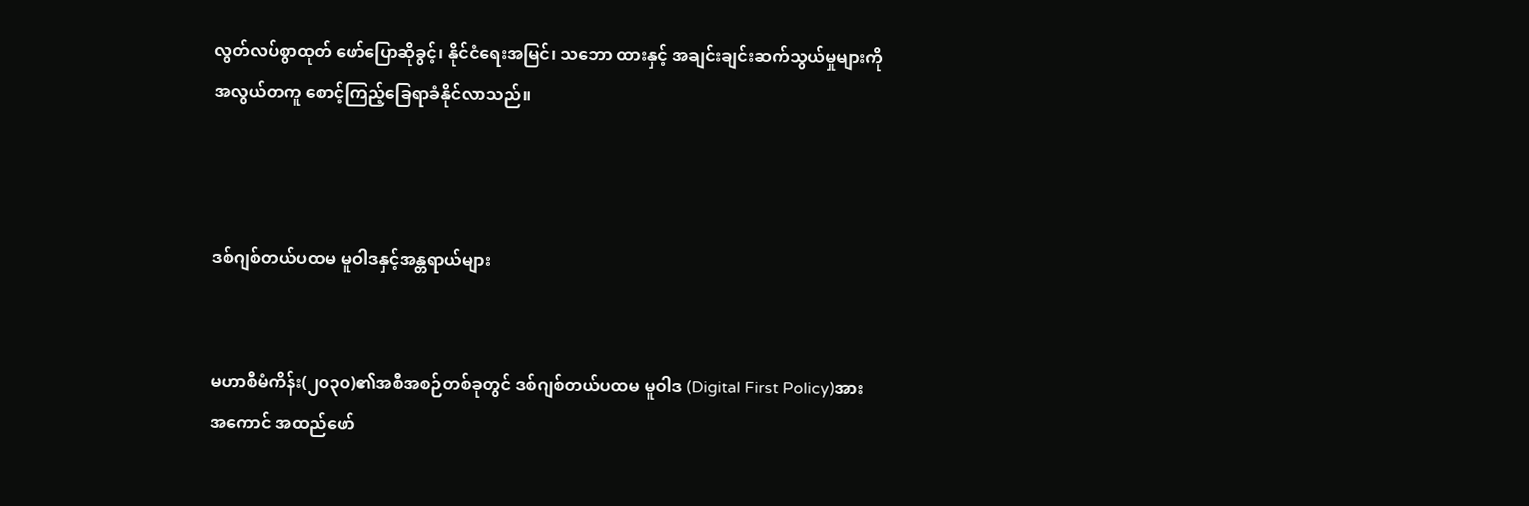လွတ်လပ်စွာထုတ် ဖော်ပြောဆိုခွင့်၊ နိုင်ငံရေးအမြင်၊ သဘော ထားနှင့် အချင်းချင်းဆက်သွယ်မှုများကို အလွယ်တကူ စောင့်ကြည့်ခြေရာခံနိုင်လာသည်။



ဒစ်ဂျစ်တယ်ပထမ မူဝါဒနှင့်အန္တရာယ်များ


မဟာစီမံကိန်း(၂၀၃၀)၏အစီအစဉ်တစ်ခုတွင် ဒစ်ဂျစ်တယ်ပထမ မူဝါဒ (Digital First Policy)အား အကောင် အထည်ဖော်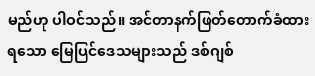မည်ဟု ပါဝင်သည်။ အင်တာနက်ဖြတ်တောက်ခံထားရသော မြေပြင်ဒေသများသည် ဒစ်ဂျစ်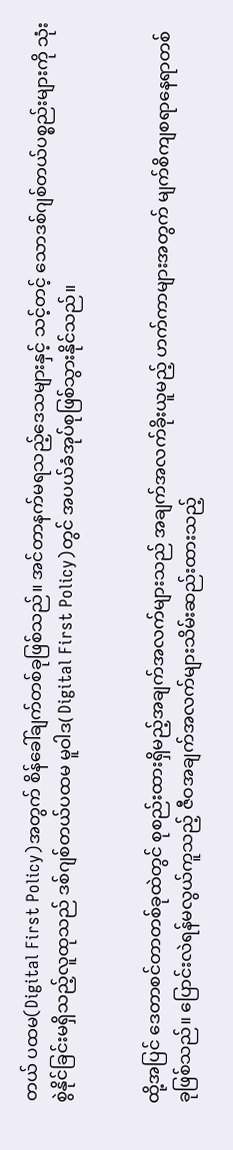တယ် ပထမ(Digital First Policy)အတွက် စိန်ခေါ်ချက်တစ်ခုဖြစ်သည်။ အင်တာနက်မရသည့်ဒေသများနှင့် သင့်တင့် သောဒစ်ဂျစ်တယ်ပစ္စည်းများကို သုံးစွဲနိုင်ခြင်းမရှိသည့်လူထုသည် ဒစ်ဂျစ်တယ်ပထမ မူဝါဒ( Digital First Policy)တွင် အပယ်ခံအုပ်စုဖြစ်သွားနိုင်သည်။


ထို့အပြင် ဒေတာစင်တာတစ်ခုထဲတွင် စုစည်းထားရှိမည့်အချက်အလက်များသည် အချက်အလက်ခိုးယူမည့် ဟက်ကာများအတွက် မျက်စိကျစရာနေရာတစ်ခုဖြစ်သည်။ ပြောင်းလဲရန်မလွယ်ကူသည့် ဇီဝအချက်အလက်များသိမ်းဆည်းထားသည့်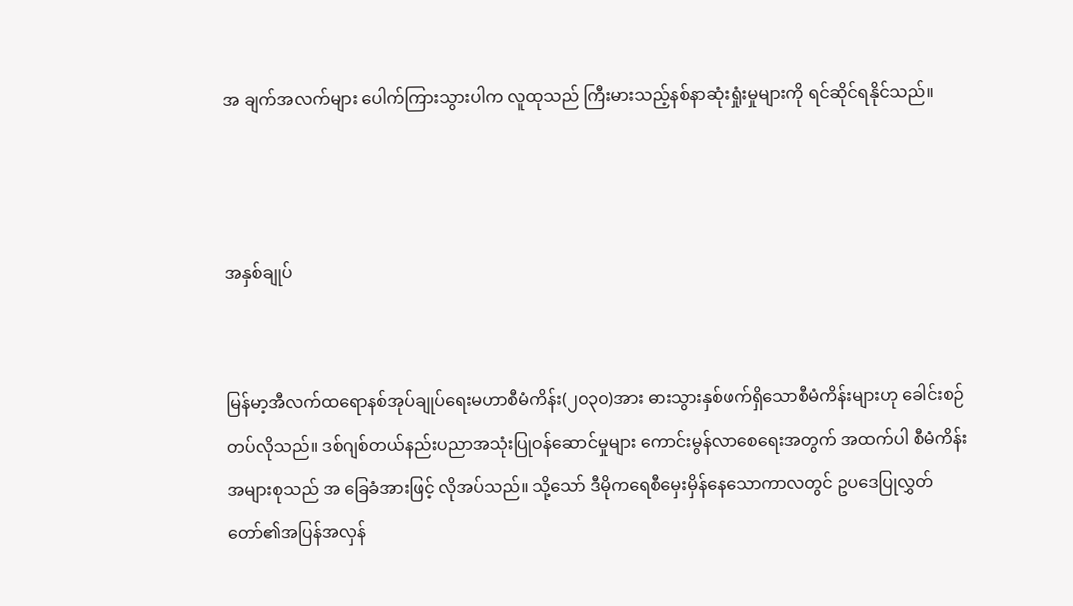အ ချက်အလက်များ ပေါက်ကြားသွားပါက လူထုသည် ကြီးမားသည့်နစ်နာဆုံးရှုံးမှုများကို ရင်ဆိုင်ရနိုင်သည်။



အနှစ်ချုပ်


မြန်မာ့အီလက်ထရောနစ်အုပ်ချုပ်ရေးမဟာစီမံကိန်း(၂၀၃၀)အား ဓားသွားနှစ်ဖက်ရှိသောစီမံကိန်းများဟု ခေါင်းစဉ်တပ်လိုသည်။ ဒစ်ဂျစ်တယ်နည်းပညာအသုံးပြုဝန်ဆောင်မှုများ ကောင်းမွန်လာစေရေးအတွက် အထက်ပါ စီမံကိန်းအများစုသည် အ ခြေခံအားဖြင့် လိုအပ်သည်။ သို့သော် ဒီမိုကရေစီမှေးမှိန်နေသောကာလတွင် ဥပဒေပြုလွှတ်တော်၏အပြန်အလှန်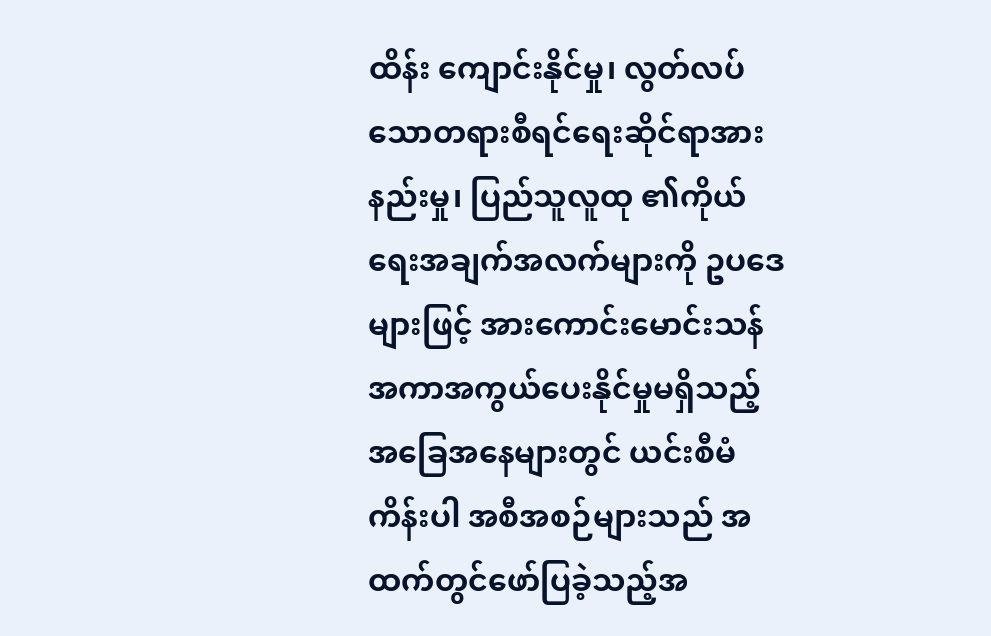ထိန်း ကျောင်းနိုင်မှု၊ လွတ်လပ်သောတရားစီရင်ရေးဆိုင်ရာအားနည်းမှု၊ ပြည်သူလူထု ၏ကိုယ်ရေးအချက်အလက်များကို ဥပဒေများဖြင့် အားကောင်းမောင်းသန် အကာအကွယ်ပေးနိုင်မှုမရှိသည့် အခြေအနေများတွင် ယင်းစီမံကိန်းပါ အစီအစဉ်များသည် အ ထက်တွင်ဖော်ပြခဲ့သည့်အ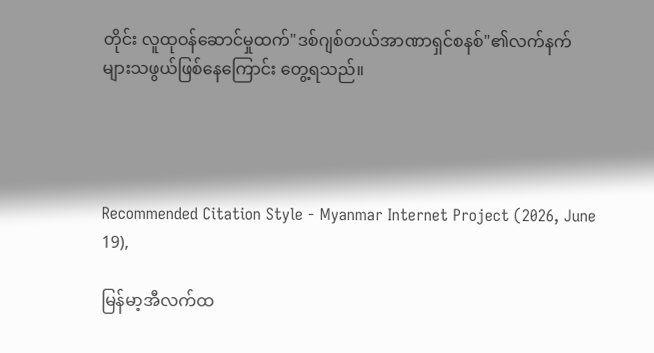တိုင်း လူထုဝန်ဆောင်မှုထက်"ဒစ်ဂျစ်တယ်အာဏာရှင်စနစ်"၏လက်နက်များသဖွယ်ဖြစ်နေကြောင်း တွေ့ရသည်။




Recommended Citation Style - Myanmar Internet Project (2026, June 19),

မြန်မာ့အီလက်ထ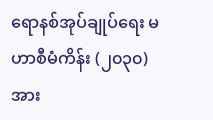ရောနစ်အုပ်ချုပ်ရေး မဟာစီမံကိန်း (၂၀၃၀)အား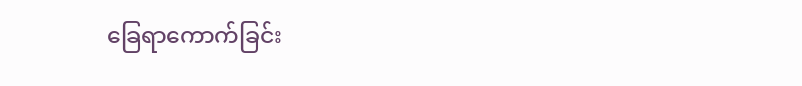ခြေရာကောက်ခြင်း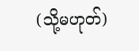(သို့မဟုတ်)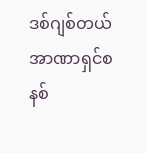ဒစ်ဂျစ်တယ်အာဏာရှင်စနစ်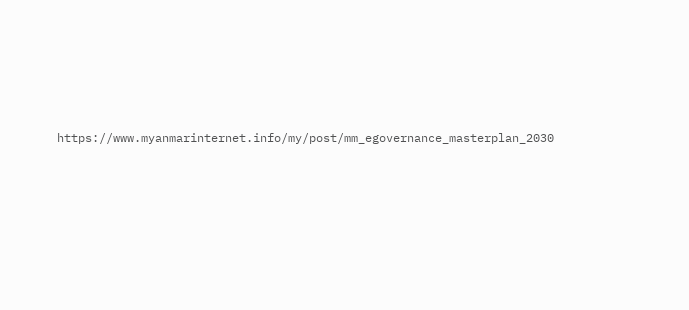https://www.myanmarinternet.info/my/post/mm_egovernance_masterplan_2030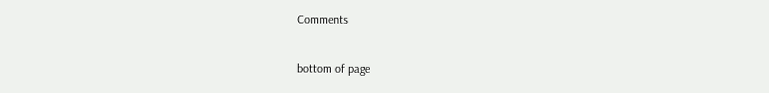Comments


bottom of page